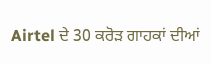Airtel ਦੇ 30 ਕਰੋੜ ਗਾਹਕਾਂ ਦੀਆਂ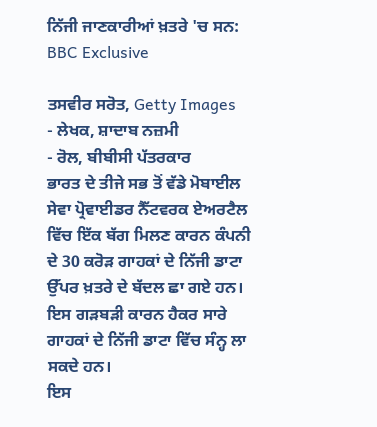ਨਿੱਜੀ ਜਾਣਕਾਰੀਆਂ ਖ਼ਤਰੇ 'ਚ ਸਨ: BBC Exclusive

ਤਸਵੀਰ ਸਰੋਤ, Getty Images
- ਲੇਖਕ, ਸ਼ਾਦਾਬ ਨਜ਼ਮੀ
- ਰੋਲ, ਬੀਬੀਸੀ ਪੱਤਰਕਾਰ
ਭਾਰਤ ਦੇ ਤੀਜੇ ਸਭ ਤੋਂ ਵੱਡੇ ਮੋਬਾਈਲ ਸੇਵਾ ਪ੍ਰੋਵਾਈਡਰ ਨੈੱਟਵਰਕ ਏਅਰਟੈਲ ਵਿੱਚ ਇੱਕ ਬੱਗ ਮਿਲਣ ਕਾਰਨ ਕੰਪਨੀ ਦੇ 30 ਕਰੋੜ ਗਾਹਕਾਂ ਦੇ ਨਿੱਜੀ ਡਾਟਾ ਉੱਪਰ ਖ਼ਤਰੇ ਦੇ ਬੱਦਲ ਛਾ ਗਏ ਹਨ।
ਇਸ ਗੜਬੜੀ ਕਾਰਨ ਹੈਕਰ ਸਾਰੇ ਗਾਹਕਾਂ ਦੇ ਨਿੱਜੀ ਡਾਟਾ ਵਿੱਚ ਸੰਨ੍ਹ ਲਾ ਸਕਦੇ ਹਨ।
ਇਸ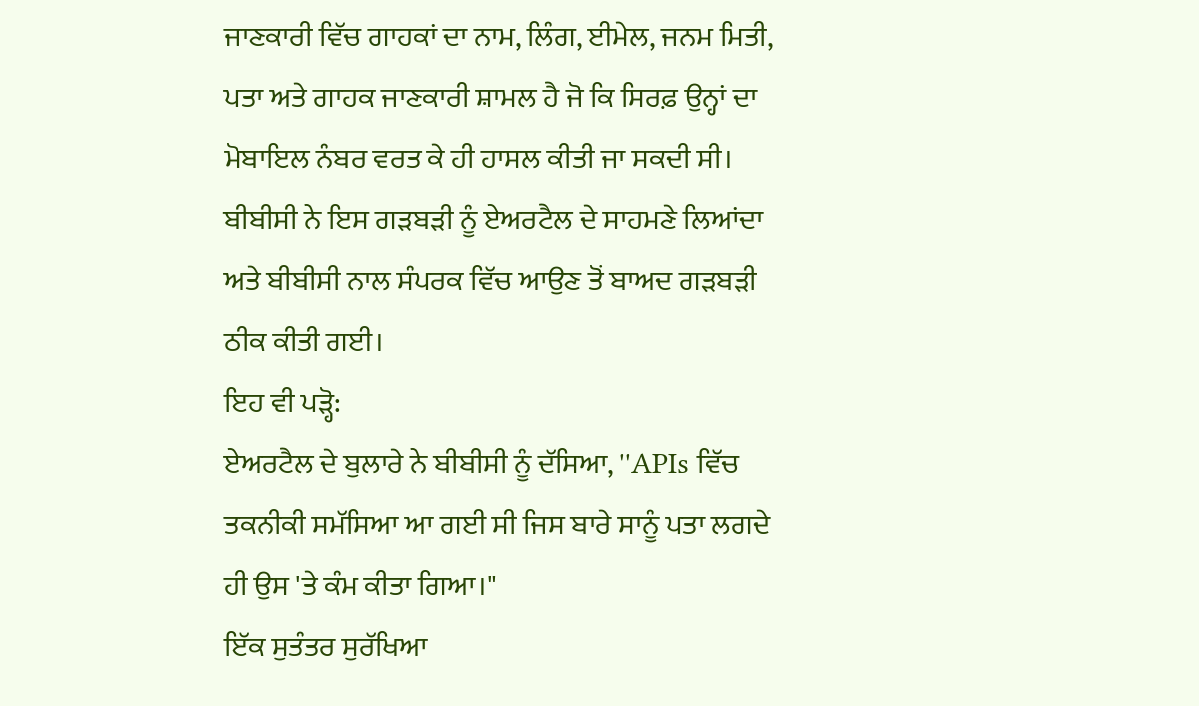ਜਾਣਕਾਰੀ ਵਿੱਚ ਗਾਹਕਾਂ ਦਾ ਨਾਮ, ਲਿੰਗ, ਈਮੇਲ, ਜਨਮ ਮਿਤੀ, ਪਤਾ ਅਤੇ ਗਾਹਕ ਜਾਣਕਾਰੀ ਸ਼ਾਮਲ ਹੈ ਜੋ ਕਿ ਸਿਰਫ਼ ਉਨ੍ਹਾਂ ਦਾ ਮੋਬਾਇਲ ਨੰਬਰ ਵਰਤ ਕੇ ਹੀ ਹਾਸਲ ਕੀਤੀ ਜਾ ਸਕਦੀ ਸੀ।
ਬੀਬੀਸੀ ਨੇ ਇਸ ਗੜਬੜੀ ਨੂੰ ਏਅਰਟੈਲ ਦੇ ਸਾਹਮਣੇ ਲਿਆਂਦਾ ਅਤੇ ਬੀਬੀਸੀ ਨਾਲ ਸੰਪਰਕ ਵਿੱਚ ਆਉਣ ਤੋਂ ਬਾਅਦ ਗੜਬੜੀ ਠੀਕ ਕੀਤੀ ਗਈ।
ਇਹ ਵੀ ਪੜ੍ਹੋ:
ਏਅਰਟੈਲ ਦੇ ਬੁਲਾਰੇ ਨੇ ਬੀਬੀਸੀ ਨੂੰ ਦੱਸਿਆ, ''APIs ਵਿੱਚ ਤਕਨੀਕੀ ਸਮੱਸਿਆ ਆ ਗਈ ਸੀ ਜਿਸ ਬਾਰੇ ਸਾਨੂੰ ਪਤਾ ਲਗਦੇ ਹੀ ਉਸ 'ਤੇ ਕੰਮ ਕੀਤਾ ਗਿਆ।"
ਇੱਕ ਸੁਤੰਤਰ ਸੁਰੱਖਿਆ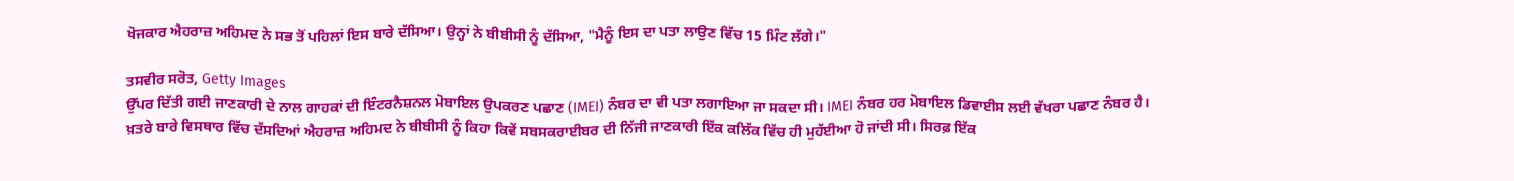ਖੋਜਕਾਰ ਐਹਰਾਜ਼ ਅਹਿਮਦ ਨੇ ਸਭ ਤੋਂ ਪਹਿਲਾਂ ਇਸ ਬਾਰੇ ਦੱਸਿਆ। ਉਨ੍ਹਾਂ ਨੇ ਬੀਬੀਸੀ ਨੂੰ ਦੱਸਿਆ, "ਮੈਨੂੰ ਇਸ ਦਾ ਪਤਾ ਲਾਉਣ ਵਿੱਚ 15 ਮਿੰਟ ਲੱਗੇ।"

ਤਸਵੀਰ ਸਰੋਤ, Getty Images
ਉੱਪਰ ਦਿੱਤੀ ਗਈ ਜਾਣਕਾਰੀ ਦੇ ਨਾਲ ਗਾਹਕਾਂ ਦੀ ਇੰਟਰਨੈਸ਼ਨਲ ਮੋਬਾਇਲ ਉਪਕਰਣ ਪਛਾਣ (IMEI) ਨੰਬਰ ਦਾ ਵੀ ਪਤਾ ਲਗਾਇਆ ਜਾ ਸਕਦਾ ਸੀ। IMEI ਨੰਬਰ ਹਰ ਮੋਬਾਇਲ ਡਿਵਾਈਸ ਲਈ ਵੱਖਰਾ ਪਛਾਣ ਨੰਬਰ ਹੈ।
ਖ਼ਤਰੇ ਬਾਰੇ ਵਿਸਥਾਰ ਵਿੱਚ ਦੱਸਦਿਆਂ ਐਹਰਾਜ਼ ਅਹਿਮਦ ਨੇ ਬੀਬੀਸੀ ਨੂੰ ਕਿਹਾ ਕਿਵੇਂ ਸਬਸਕਰਾਈਬਰ ਦੀ ਨਿੱਜੀ ਜਾਣਕਾਰੀ ਇੱਕ ਕਲਿੱਕ ਵਿੱਚ ਹੀ ਮੁਹੱਈਆ ਹੋ ਜਾਂਦੀ ਸੀ। ਸਿਰਫ਼ ਇੱਕ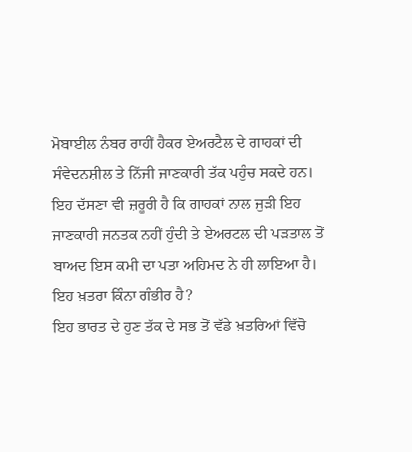ਮੋਬਾਈਲ ਨੰਬਰ ਰਾਹੀਂ ਹੈਕਰ ਏਅਰਟੈਲ ਦੇ ਗਾਹਕਾਂ ਦੀ ਸੰਵੇਦਨਸ਼ੀਲ ਤੇ ਨਿੱਜੀ ਜਾਣਕਾਰੀ ਤੱਕ ਪਹੁੰਚ ਸਕਦੇ ਹਨ।
ਇਹ ਦੱਸਣਾ ਵੀ ਜ਼ਰੂਰੀ ਹੈ ਕਿ ਗਾਹਕਾਂ ਨਾਲ ਜੁੜੀ ਇਹ ਜਾਣਕਾਰੀ ਜਨਤਕ ਨਹੀਂ ਹੁੰਦੀ ਤੇ ਏਅਰਟਲ ਦੀ ਪੜਤਾਲ ਤੋਂ ਬਾਅਦ ਇਸ ਕਮੀ ਦਾ ਪਤਾ ਅਹਿਮਦ ਨੇ ਹੀ ਲਾਇਆ ਹੈ।
ਇਹ ਖ਼ਤਰਾ ਕਿੰਨਾ ਗੰਭੀਰ ਹੈ?
ਇਹ ਭਾਰਤ ਦੇ ਹੁਣ ਤੱਕ ਦੇ ਸਭ ਤੋਂ ਵੱਡੇ ਖ਼ਤਰਿਆਂ ਵਿੱਚੋ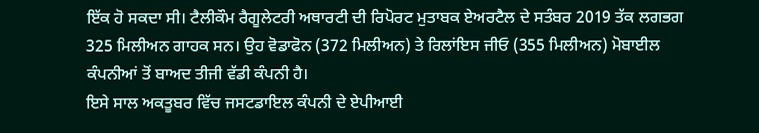ਇੱਕ ਹੋ ਸਕਦਾ ਸੀ। ਟੈਲੀਕੌਮ ਰੈਗੂਲੇਟਰੀ ਅਥਾਰਟੀ ਦੀ ਰਿਪੋਰਟ ਮੁਤਾਬਕ ਏਅਰਟੈਲ ਦੇ ਸਤੰਬਰ 2019 ਤੱਕ ਲਗਭਗ 325 ਮਿਲੀਅਨ ਗਾਹਕ ਸਨ। ਉਹ ਵੋਡਾਫੋਨ (372 ਮਿਲੀਅਨ) ਤੇ ਰਿਲਾਂਇਸ ਜੀਓ (355 ਮਿਲੀਅਨ) ਮੋਬਾਈਲ ਕੰਪਨੀਆਂ ਤੋਂ ਬਾਅਦ ਤੀਜੀ ਵੱਡੀ ਕੰਪਨੀ ਹੈ।
ਇਸੇ ਸਾਲ ਅਕਤੂਬਰ ਵਿੱਚ ਜਸਟਡਾਇਲ ਕੰਪਨੀ ਦੇ ਏਪੀਆਈ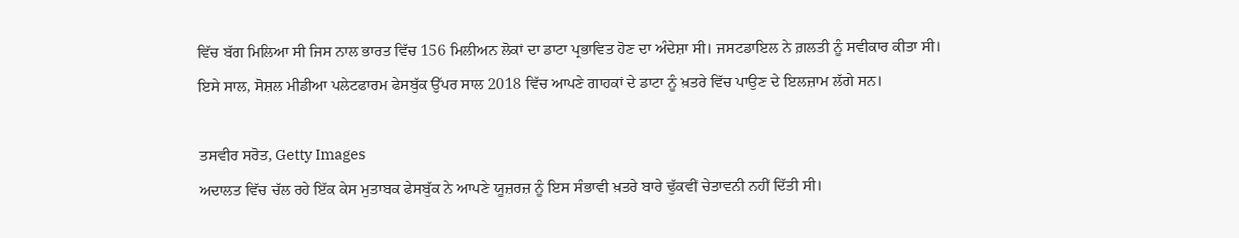ਵਿੱਚ ਬੱਗ ਮਿਲਿਆ ਸੀ ਜਿਸ ਨਾਲ ਭਾਰਤ ਵਿੱਚ 156 ਮਿਲੀਅਨ ਲੋਕਾਂ ਦਾ ਡਾਟਾ ਪ੍ਰਭਾਵਿਤ ਹੋਣ ਦਾ ਅੰਦੇਸ਼ਾ ਸੀ। ਜਸਟਡਾਇਲ ਨੇ ਗ਼ਲਤੀ ਨੂੰ ਸਵੀਕਾਰ ਕੀਤਾ ਸੀ।
ਇਸੇ ਸਾਲ, ਸੋਸ਼ਲ ਮੀਡੀਆ ਪਲੇਟਫਾਰਮ ਫੇਸਬੁੱਕ ਉੱਪਰ ਸਾਲ 2018 ਵਿੱਚ ਆਪਣੇ ਗਾਹਕਾਂ ਦੇ ਡਾਟਾ ਨੂੰ ਖ਼ਤਰੇ ਵਿੱਚ ਪਾਉਣ ਦੇ ਇਲਜ਼ਾਮ ਲੱਗੇ ਸਨ।

ਤਸਵੀਰ ਸਰੋਤ, Getty Images
ਅਦਾਲਤ ਵਿੱਚ ਚੱਲ ਰਹੇ ਇੱਕ ਕੇਸ ਮੁਤਾਬਕ ਫੇਸਬੁੱਕ ਨੇ ਆਪਣੇ ਯੂਜ਼ਰਜ਼ ਨੂੰ ਇਸ ਸੰਭਾਵੀ ਖ਼ਤਰੇ ਬਾਰੇ ਢੁੱਕਵੀਂ ਚੇਤਾਵਨੀ ਨਹੀਂ ਦਿੱਤੀ ਸੀ।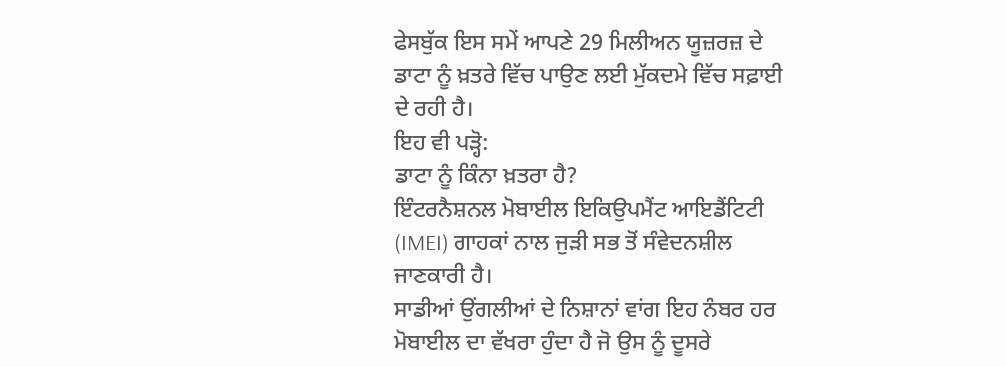ਫੇਸਬੁੱਕ ਇਸ ਸਮੇਂ ਆਪਣੇ 29 ਮਿਲੀਅਨ ਯੂਜ਼ਰਜ਼ ਦੇ ਡਾਟਾ ਨੂੰ ਖ਼ਤਰੇ ਵਿੱਚ ਪਾਉਣ ਲਈ ਮੁੱਕਦਮੇ ਵਿੱਚ ਸਫ਼ਾਈ ਦੇ ਰਹੀ ਹੈ।
ਇਹ ਵੀ ਪੜ੍ਹੋ:
ਡਾਟਾ ਨੂੰ ਕਿੰਨਾ ਖ਼ਤਰਾ ਹੈ?
ਇੰਟਰਨੈਸ਼ਨਲ ਮੋਬਾਈਲ ਇਕਿਉਪਮੈਂਟ ਆਇਡੈਂਟਿਟੀ (IMEI) ਗਾਹਕਾਂ ਨਾਲ ਜੁੜੀ ਸਭ ਤੋਂ ਸੰਵੇਦਨਸ਼ੀਲ ਜਾਣਕਾਰੀ ਹੈ।
ਸਾਡੀਆਂ ਉਂਗਲੀਆਂ ਦੇ ਨਿਸ਼ਾਨਾਂ ਵਾਂਗ ਇਹ ਨੰਬਰ ਹਰ ਮੋਬਾਈਲ ਦਾ ਵੱਖਰਾ ਹੁੰਦਾ ਹੈ ਜੋ ਉਸ ਨੂੰ ਦੂਸਰੇ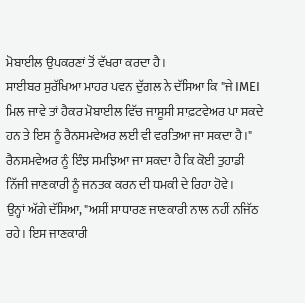ਮੋਬਾਈਲ ਉਪਕਰਣਾਂ ਤੋਂ ਵੱਖਰਾ ਕਰਦਾ ਹੈ।
ਸਾਈਬਰ ਸੁਰੱਖਿਆ ਮਾਹਰ ਪਵਨ ਦੁੱਗਲ ਨੇ ਦੱਸਿਆ ਕਿ "ਜੇ IMEI ਮਿਲ ਜਾਵੇ ਤਾਂ ਹੈਕਰ ਮੋਬਾਈਲ ਵਿੱਚ ਜਾਸੂਸੀ ਸਾਫ਼ਟਵੇਅਰ ਪਾ ਸਕਦੇ ਹਨ ਤੇ ਇਸ ਨੂੰ ਰੈਨਸਮਵੇਅਰ ਲਈ ਵੀ ਵਰਤਿਆ ਜਾ ਸਕਦਾ ਹੈ।"
ਰੈਨਸਮਵੇਅਰ ਨੂੰ ਇੰਝ ਸਮਝਿਆ ਜਾ ਸਕਦਾ ਹੈ ਕਿ ਕੋਈ ਤੁਹਾਡੀ ਨਿੱਜੀ ਜਾਣਕਾਰੀ ਨੂੰ ਜਨਤਕ ਕਰਨ ਦੀ ਧਮਕੀ ਦੇ ਰਿਹਾ ਹੋਵੇ।
ਉਨ੍ਹਾਂ ਅੱਗੇ ਦੱਸਿਆ, "ਅਸੀਂ ਸਾਧਾਰਣ ਜਾਣਕਾਰੀ ਨਾਲ ਨਹੀਂ ਨਜਿੱਠ ਰਹੇ। ਇਸ ਜਾਣਕਾਰੀ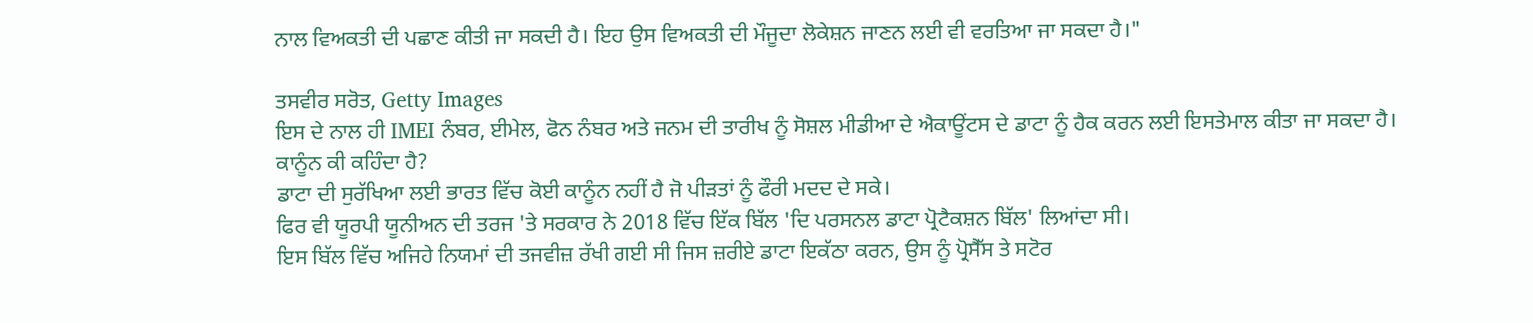ਨਾਲ ਵਿਅਕਤੀ ਦੀ ਪਛਾਣ ਕੀਤੀ ਜਾ ਸਕਦੀ ਹੈ। ਇਹ ਉਸ ਵਿਅਕਤੀ ਦੀ ਮੌਜੂਦਾ ਲੋਕੇਸ਼ਨ ਜਾਣਨ ਲਈ ਵੀ ਵਰਤਿਆ ਜਾ ਸਕਦਾ ਹੈ।"

ਤਸਵੀਰ ਸਰੋਤ, Getty Images
ਇਸ ਦੇ ਨਾਲ ਹੀ IMEI ਨੰਬਰ, ਈਮੇਲ, ਫੋਨ ਨੰਬਰ ਅਤੇ ਜਨਮ ਦੀ ਤਾਰੀਖ ਨੂੰ ਸੋਸ਼ਲ ਮੀਡੀਆ ਦੇ ਐਕਾਊਂਟਸ ਦੇ ਡਾਟਾ ਨੂੰ ਹੈਕ ਕਰਨ ਲਈ ਇਸਤੇਮਾਲ ਕੀਤਾ ਜਾ ਸਕਦਾ ਹੈ।
ਕਾਨੂੰਨ ਕੀ ਕਹਿੰਦਾ ਹੈ?
ਡਾਟਾ ਦੀ ਸੁਰੱਖਿਆ ਲਈ ਭਾਰਤ ਵਿੱਚ ਕੋਈ ਕਾਨੂੰਨ ਨਹੀਂ ਹੈ ਜੋ ਪੀੜਤਾਂ ਨੂੰ ਫੌਰੀ ਮਦਦ ਦੇ ਸਕੇ।
ਫਿਰ ਵੀ ਯੂਰਪੀ ਯੂਨੀਅਨ ਦੀ ਤਰਜ 'ਤੇ ਸਰਕਾਰ ਨੇ 2018 ਵਿੱਚ ਇੱਕ ਬਿੱਲ 'ਦਿ ਪਰਸਨਲ ਡਾਟਾ ਪ੍ਰੋਟੈਕਸ਼ਨ ਬਿੱਲ' ਲਿਆਂਦਾ ਸੀ।
ਇਸ ਬਿੱਲ ਵਿੱਚ ਅਜਿਹੇ ਨਿਯਮਾਂ ਦੀ ਤਜਵੀਜ਼ ਰੱਖੀ ਗਈ ਸੀ ਜਿਸ ਜ਼ਰੀਏ ਡਾਟਾ ਇਕੱਠਾ ਕਰਨ, ਉਸ ਨੂੰ ਪ੍ਰੋਸੈੱਸ ਤੇ ਸਟੋਰ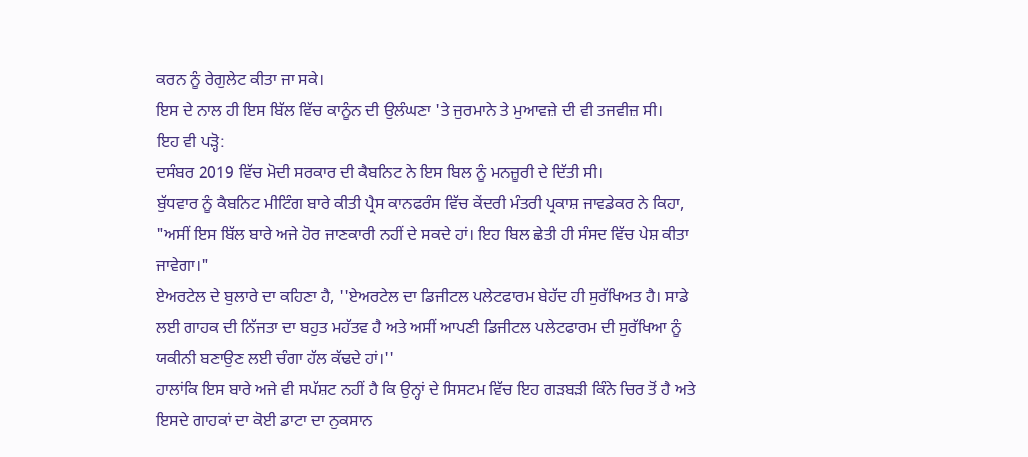ਕਰਨ ਨੂੰ ਰੇਗੁਲੇਟ ਕੀਤਾ ਜਾ ਸਕੇ।
ਇਸ ਦੇ ਨਾਲ ਹੀ ਇਸ ਬਿੱਲ ਵਿੱਚ ਕਾਨੂੰਨ ਦੀ ਉਲੰਘਣਾ 'ਤੇ ਜੁਰਮਾਨੇ ਤੇ ਮੁਆਵਜ਼ੇ ਦੀ ਵੀ ਤਜਵੀਜ਼ ਸੀ।
ਇਹ ਵੀ ਪੜ੍ਹੋ:
ਦਸੰਬਰ 2019 ਵਿੱਚ ਮੋਦੀ ਸਰਕਾਰ ਦੀ ਕੈਬਨਿਟ ਨੇ ਇਸ ਬਿਲ ਨੂੰ ਮਨਜ਼ੂਰੀ ਦੇ ਦਿੱਤੀ ਸੀ।
ਬੁੱਧਵਾਰ ਨੂੰ ਕੈਬਨਿਟ ਮੀਟਿੰਗ ਬਾਰੇ ਕੀਤੀ ਪ੍ਰੈਸ ਕਾਨਫਰੰਸ ਵਿੱਚ ਕੇਂਦਰੀ ਮੰਤਰੀ ਪ੍ਰਕਾਸ਼ ਜਾਵਡੇਕਰ ਨੇ ਕਿਹਾ, "ਅਸੀਂ ਇਸ ਬਿੱਲ ਬਾਰੇ ਅਜੇ ਹੋਰ ਜਾਣਕਾਰੀ ਨਹੀਂ ਦੇ ਸਕਦੇ ਹਾਂ। ਇਹ ਬਿਲ ਛੇਤੀ ਹੀ ਸੰਸਦ ਵਿੱਚ ਪੇਸ਼ ਕੀਤਾ ਜਾਵੇਗਾ।"
ਏਅਰਟੇਲ ਦੇ ਬੁਲਾਰੇ ਦਾ ਕਹਿਣਾ ਹੈ, ''ਏਅਰਟੇਲ ਦਾ ਡਿਜੀਟਲ ਪਲੇਟਫਾਰਮ ਬੇਹੱਦ ਹੀ ਸੁਰੱਖਿਅਤ ਹੈ। ਸਾਡੇ ਲਈ ਗਾਹਕ ਦੀ ਨਿੱਜਤਾ ਦਾ ਬਹੁਤ ਮਹੱਤਵ ਹੈ ਅਤੇ ਅਸੀਂ ਆਪਣੀ ਡਿਜੀਟਲ ਪਲੇਟਫਾਰਮ ਦੀ ਸੁਰੱਖਿਆ ਨੂੰ ਯਕੀਨੀ ਬਣਾਉਣ ਲਈ ਚੰਗਾ ਹੱਲ ਕੱਢਦੇ ਹਾਂ।''
ਹਾਲਾਂਕਿ ਇਸ ਬਾਰੇ ਅਜੇ ਵੀ ਸਪੱਸ਼ਟ ਨਹੀਂ ਹੈ ਕਿ ਉਨ੍ਹਾਂ ਦੇ ਸਿਸਟਮ ਵਿੱਚ ਇਹ ਗੜਬੜੀ ਕਿੰਨੇ ਚਿਰ ਤੋਂ ਹੈ ਅਤੇ ਇਸਦੇ ਗਾਹਕਾਂ ਦਾ ਕੋਈ ਡਾਟਾ ਦਾ ਨੁਕਸਾਨ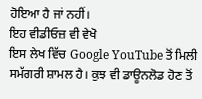ਹੋਇਆ ਹੈ ਜਾਂ ਨਹੀਂ।
ਇਹ ਵੀਡੀਓਜ਼ ਵੀ ਵੇਖੋ
ਇਸ ਲੇਖ ਵਿੱਚ Google YouTube ਤੋਂ ਮਿਲੀ ਸਮੱਗਰੀ ਸ਼ਾਮਲ ਹੈ। ਕੁਝ ਵੀ ਡਾਊਨਲੋਡ ਹੋਣ ਤੋਂ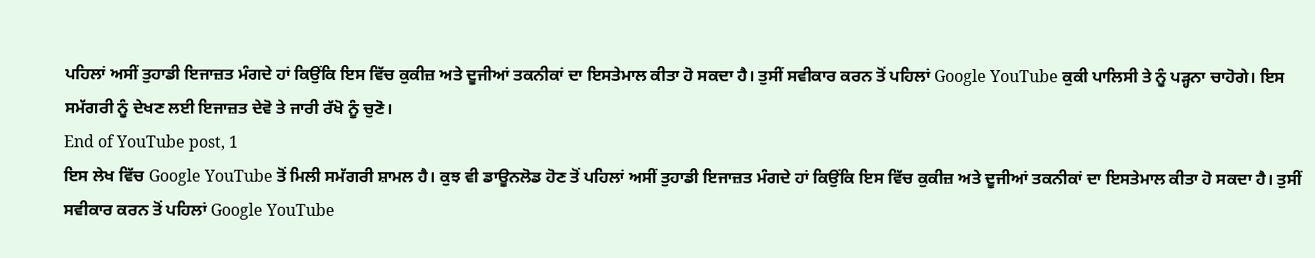ਪਹਿਲਾਂ ਅਸੀਂ ਤੁਹਾਡੀ ਇਜਾਜ਼ਤ ਮੰਗਦੇ ਹਾਂ ਕਿਉਂਕਿ ਇਸ ਵਿੱਚ ਕੁਕੀਜ਼ ਅਤੇ ਦੂਜੀਆਂ ਤਕਨੀਕਾਂ ਦਾ ਇਸਤੇਮਾਲ ਕੀਤਾ ਹੋ ਸਕਦਾ ਹੈ। ਤੁਸੀਂ ਸਵੀਕਾਰ ਕਰਨ ਤੋਂ ਪਹਿਲਾਂ Google YouTube ਕੁਕੀ ਪਾਲਿਸੀ ਤੇ ਨੂੰ ਪੜ੍ਹਨਾ ਚਾਹੋਗੇ। ਇਸ ਸਮੱਗਰੀ ਨੂੰ ਦੇਖਣ ਲਈ ਇਜਾਜ਼ਤ ਦੇਵੋ ਤੇ ਜਾਰੀ ਰੱਖੋ ਨੂੰ ਚੁਣੋ।
End of YouTube post, 1
ਇਸ ਲੇਖ ਵਿੱਚ Google YouTube ਤੋਂ ਮਿਲੀ ਸਮੱਗਰੀ ਸ਼ਾਮਲ ਹੈ। ਕੁਝ ਵੀ ਡਾਊਨਲੋਡ ਹੋਣ ਤੋਂ ਪਹਿਲਾਂ ਅਸੀਂ ਤੁਹਾਡੀ ਇਜਾਜ਼ਤ ਮੰਗਦੇ ਹਾਂ ਕਿਉਂਕਿ ਇਸ ਵਿੱਚ ਕੁਕੀਜ਼ ਅਤੇ ਦੂਜੀਆਂ ਤਕਨੀਕਾਂ ਦਾ ਇਸਤੇਮਾਲ ਕੀਤਾ ਹੋ ਸਕਦਾ ਹੈ। ਤੁਸੀਂ ਸਵੀਕਾਰ ਕਰਨ ਤੋਂ ਪਹਿਲਾਂ Google YouTube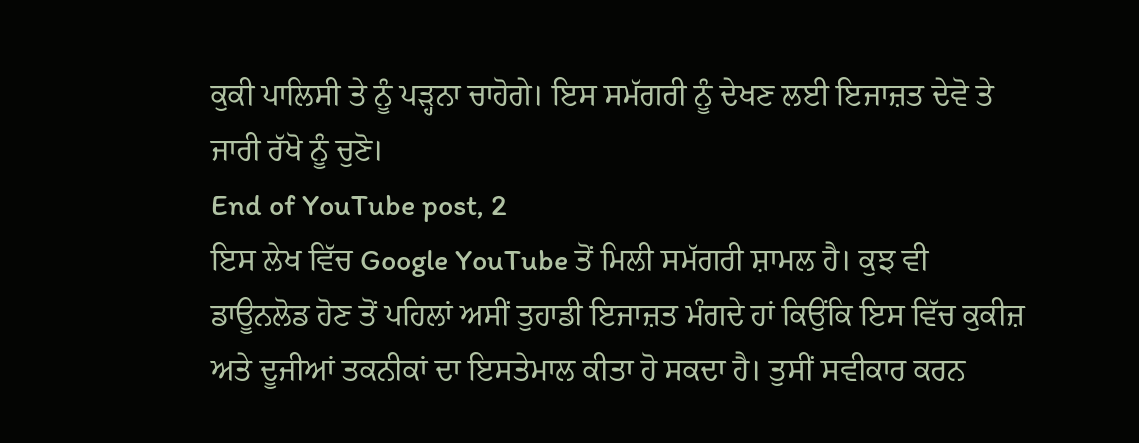ਕੁਕੀ ਪਾਲਿਸੀ ਤੇ ਨੂੰ ਪੜ੍ਹਨਾ ਚਾਹੋਗੇ। ਇਸ ਸਮੱਗਰੀ ਨੂੰ ਦੇਖਣ ਲਈ ਇਜਾਜ਼ਤ ਦੇਵੋ ਤੇ ਜਾਰੀ ਰੱਖੋ ਨੂੰ ਚੁਣੋ।
End of YouTube post, 2
ਇਸ ਲੇਖ ਵਿੱਚ Google YouTube ਤੋਂ ਮਿਲੀ ਸਮੱਗਰੀ ਸ਼ਾਮਲ ਹੈ। ਕੁਝ ਵੀ ਡਾਊਨਲੋਡ ਹੋਣ ਤੋਂ ਪਹਿਲਾਂ ਅਸੀਂ ਤੁਹਾਡੀ ਇਜਾਜ਼ਤ ਮੰਗਦੇ ਹਾਂ ਕਿਉਂਕਿ ਇਸ ਵਿੱਚ ਕੁਕੀਜ਼ ਅਤੇ ਦੂਜੀਆਂ ਤਕਨੀਕਾਂ ਦਾ ਇਸਤੇਮਾਲ ਕੀਤਾ ਹੋ ਸਕਦਾ ਹੈ। ਤੁਸੀਂ ਸਵੀਕਾਰ ਕਰਨ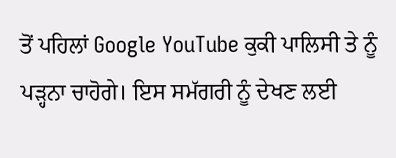ਤੋਂ ਪਹਿਲਾਂ Google YouTube ਕੁਕੀ ਪਾਲਿਸੀ ਤੇ ਨੂੰ ਪੜ੍ਹਨਾ ਚਾਹੋਗੇ। ਇਸ ਸਮੱਗਰੀ ਨੂੰ ਦੇਖਣ ਲਈ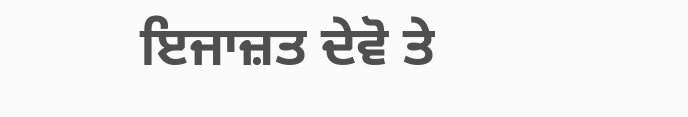ਇਜਾਜ਼ਤ ਦੇਵੋ ਤੇ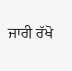ਜਾਰੀ ਰੱਖੋ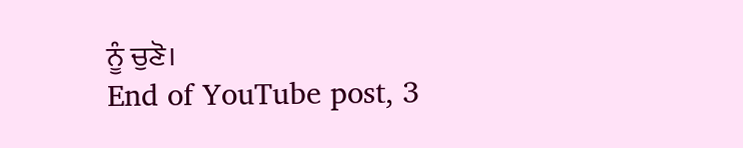ਨੂੰ ਚੁਣੋ।
End of YouTube post, 3